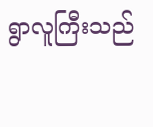ရွာလူကြီးသည်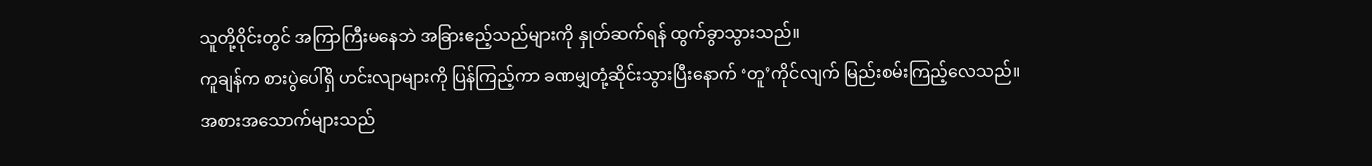သူတို့ဝိုင်းတွင် အကြာကြီးမနေဘဲ အခြားဧည့်သည်များကို နှုတ်ဆက်ရန် ထွက်ခွာသွားသည်။
ကူချန်က စားပွဲပေါ်ရှိ ဟင်းလျာများကို ပြန်ကြည့်ကာ ခဏမျှတုံ့ဆိုင်းသွားပြီးနောက် ‘တူ’ကိုင်လျက် မြည်းစမ်းကြည့်လေသည်။
အစားအသောက်များသည်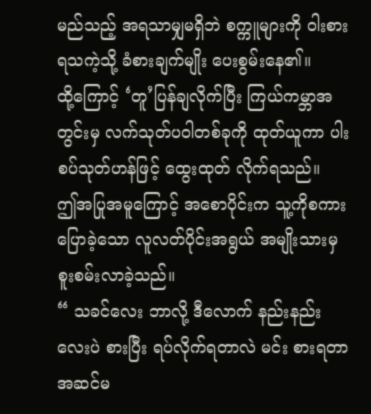မည်သည့် အရသာမျှမရှိဘဲ စက္ကူများကို ဝါးစားရသကဲ့သို့ ခံစားချက်မျိုး ပေးစွမ်းနေ၏။
ထို့ကြောင့် ‘တူ’ပြန်ချလိုက်ပြီး ကြယ်ကမ္ဘာအတွင်းမှ လက်သုတ်ပဝါတစ်ခုကို ထုတ်ယူကာ ပါးစပ်သုတ်ဟန်ဖြင့် ထွေးထုတ် လိုက်ရသည်။
ဤအပြုအမူကြောင့် အစောပိုင်းက သူ့ကိုစကားပြောခဲ့သော လူလတ်ပိုင်းအရွယ် အမျိုးသားမှ စူးစမ်းလာခဲ့သည်။
“ သခင်လေး ဘာလို့ ဒီလောက် နည်းနည်းလေးပဲ စားပြီး ရပ်လိုက်ရတာလဲ မင်း စားရတာ အဆင်မ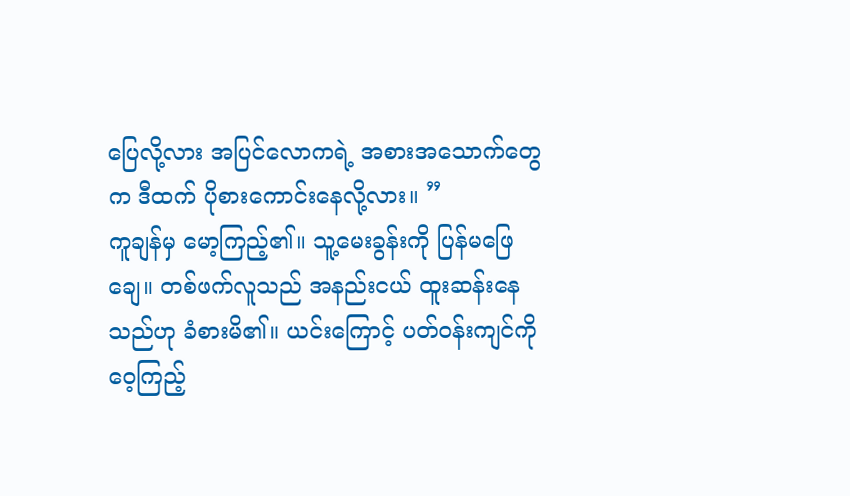ပြေလို့လား အပြင်လောကရဲ့ အစားအသောက်တွေက ဒီထက် ပိုစားကောင်းနေလို့လား။ ”
ကူချန်မှ မော့ကြည့်၏။ သူ့မေးခွန်းကို ပြန်မဖြေချေ။ တစ်ဖက်လူသည် အနည်းငယ် ထူးဆန်းနေသည်ဟု ခံစားမိ၏။ ယင်းကြောင့် ပတ်ဝန်းကျင်ကို ဝေ့ကြည့်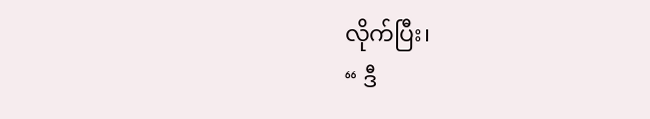လိုက်ပြီး၊
“ ဒီ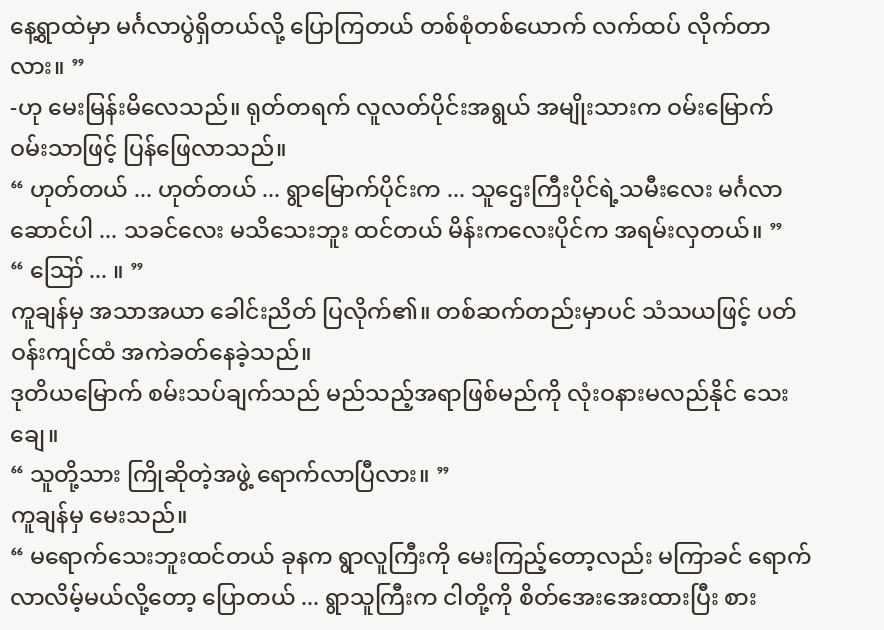နေ့ရွာထဲမှာ မင်္ဂလာပွဲရှိတယ်လို့ ပြောကြတယ် တစ်စုံတစ်ယောက် လက်ထပ် လိုက်တာလား။ ”
-ဟု မေးမြန်းမိလေသည်။ ရုတ်တရက် လူလတ်ပိုင်းအရွယ် အမျိုးသားက ဝမ်းမြောက် ဝမ်းသာဖြင့် ပြန်ဖြေလာသည်။
“ ဟုတ်တယ် ... ဟုတ်တယ် ... ရွာမြောက်ပိုင်းက ... သူဌေးကြီးပိုင်ရဲ့သမီးလေး မင်္ဂလာဆောင်ပါ ... သခင်လေး မသိသေးဘူး ထင်တယ် မိန်းကလေးပိုင်က အရမ်းလှတယ်။ ”
“ ဪ ... ။ ”
ကူချန်မှ အသာအယာ ခေါင်းညိတ် ပြလိုက်၏။ တစ်ဆက်တည်းမှာပင် သံသယဖြင့် ပတ်ဝန်းကျင်ထံ အကဲခတ်နေခဲ့သည်။
ဒုတိယမြောက် စမ်းသပ်ချက်သည် မည်သည့်အရာဖြစ်မည်ကို လုံးဝနားမလည်နိုင် သေးချေ။
“ သူတို့သား ကြိုဆိုတဲ့အဖွဲ့ ရောက်လာပြီလား။ ”
ကူချန်မှ မေးသည်။
“ မရောက်သေးဘူးထင်တယ် ခုနက ရွာလူကြီးကို မေးကြည့်တော့လည်း မကြာခင် ရောက်လာလိမ့်မယ်လို့တော့ ပြောတယ် ... ရွာသူကြီးက ငါတို့ကို စိတ်အေးအေးထားပြီး စား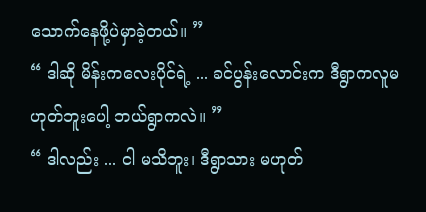သောက်နေဖို့ပဲမှာခဲ့တယ်။ ”
“ ဒါဆို မိန်းကလေးပိုင်ရဲ့ ... ခင်ပွန်းလောင်းက ဒီရွာကလူမဟုတ်ဘူးပေါ့ ဘယ်ရွာကလဲ။ ”
“ ဒါလည်း ... ငါ မသိဘူး၊ ဒီရွာသား မဟုတ်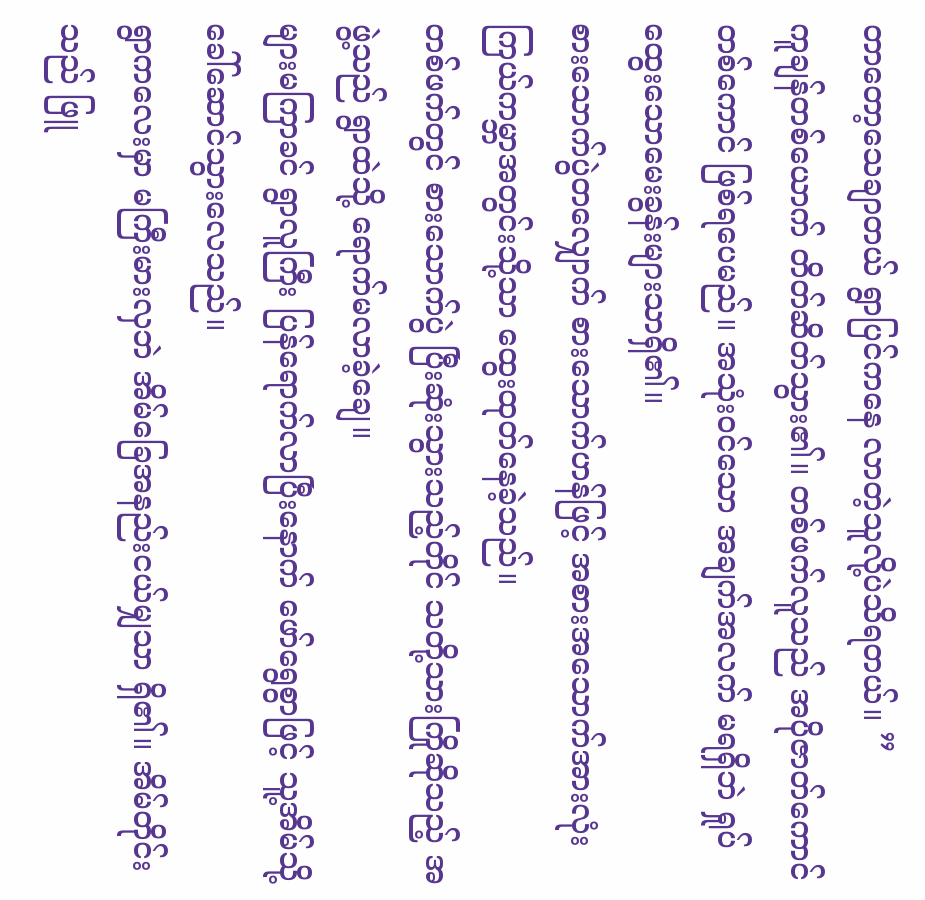တာတော့သေချာတယ် ရွာပြင်ကနေ လာတဲ့သူလို့ပဲသိရတယ်။ ”
ကူချန်တစ်ယောက် တိတ်ဆိတ်သွား၏။ တစ်ဖက်လူသည် အပိုဇာတ်ကောင် တစ်ကောင် ဖြစ်ရပေမည်။ အသုံးဝင်သော အချက်အလက် မရရှိဘဲ ရှုပ်ထွေးသောမေးခွန်းများသာရှိ၏။
စားသောက်ပွဲတလျှောက် စားသောက်ဟန်ဖြင့် အစားအသောက်အားလုံး ကြယ်ကမ္ဘာအတွင်းသို့သာ ထွေးထုတ်နေခဲ့သည်။
တစ်ဖက်တွင် စားသောက်ပွဲ ပြီးဆုံးသွားသည့်တိုင် သတို့သားကြိုဆိုသည့် အဖွဲ့သည် ရွာထဲသို့ ရောက်မလာခဲ့ချေ။
များမကြာခင် ရွာလူကြီး ပြန်ရောက်လာပြီးနောက် ဖော်ရွေစွာဖြင့် သူ့အိမ်သို့ ခေါ်ဆောင်သွားလေသည်။
ရွာကလေးမှာ မကြီးမားလှဘဲ အိမ်ခြေအနည်းငယ်မျှသာ ရှိ၏။ အိမ်တိုင်းသည် ဖြူ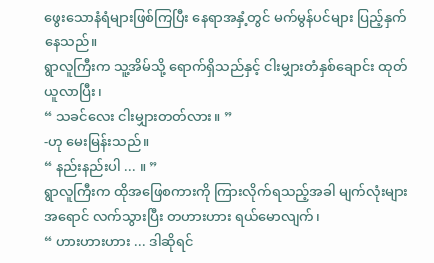ဖွေးသောနံရံများဖြစ်ကြပြီး နေရာအနှံ့တွင် မက်မွန်ပင်များ ပြည့်နှက်နေသည်။
ရွာလူကြီးက သူ့အိမ်သို့ ရောက်ရှိသည်နှင့် ငါးမျှားတံနှစ်ချောင်း ထုတ်ယူလာပြီး၊
“ သခင်လေး ငါးမျှားတတ်လား။ ”
-ဟု မေးမြန်းသည်။
“ နည်းနည်းပါ ... ။ ”
ရွာလူကြီးက ထိုအဖြေစကားကို ကြားလိုက်ရသည့်အခါ မျက်လုံးများ အရောင် လက်သွားပြီး တဟားဟား ရယ်မောလျက်၊
“ ဟားဟားဟား ... ဒါဆိုရင်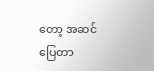တော့ အဆင်ပြေတာ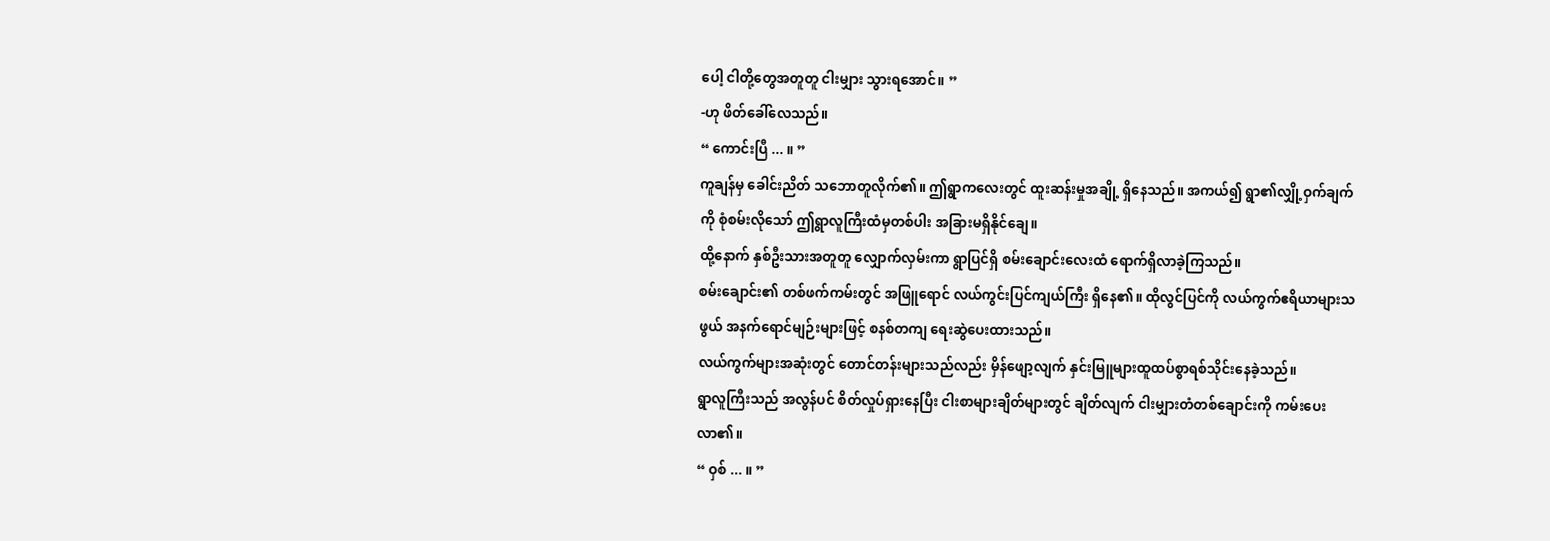ပေါ့ ငါတို့တွေအတူတူ ငါးမျှား သွားရအောင်။ ”
-ဟု ဖိတ်ခေါ်လေသည်။
“ ကောင်းပြီ ... ။ ”
ကူချန်မှ ခေါင်းညိတ် သဘောတူလိုက်၏။ ဤရွာကလေးတွင် ထူးဆန်းမှုအချို့ ရှိနေသည်။ အကယ်၍ ရွာ၏လျှို့ဝှက်ချက်ကို စုံစမ်းလိုသော် ဤရွာလူကြီးထံမှတစ်ပါး အခြားမရှိနိုင်ချေ။
ထို့နောက် နှစ်ဦးသားအတူတူ လျှောက်လှမ်းကာ ရွာပြင်ရှိ စမ်းချောင်းလေးထံ ရောက်ရှိလာခဲ့ကြသည်။
စမ်းချောင်း၏ တစ်ဖက်ကမ်းတွင် အဖြူရောင် လယ်ကွင်းပြင်ကျယ်ကြီး ရှိနေ၏။ ထိုလွင်ပြင်ကို လယ်ကွက်ဧရိယာများသဖွယ် အနက်ရောင်မျဉ်းများဖြင့် စနစ်တကျ ရေးဆွဲပေးထားသည်။
လယ်ကွက်များအဆုံးတွင် တောင်တန်းများသည်လည်း မှိန်ဖျော့လျက် နှင်းမြူများထူထပ်စွာရစ်သိုင်းနေခဲ့သည်။
ရွာလူကြီးသည် အလွန်ပင် စိတ်လှုပ်ရှားနေပြီး ငါးစာများချိတ်များတွင် ချိတ်လျက် ငါးမျှားတံတစ်ချောင်းကို ကမ်းပေးလာ၏။
“ ဝှစ် ... ။ ”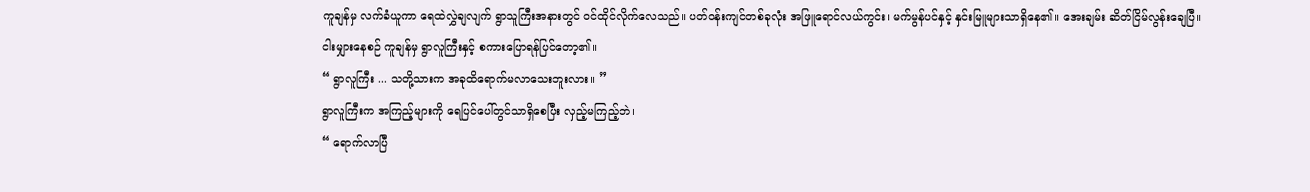ကူချန်မှ လက်ခံယူကာ ရေထဲလွှဲချလျက် ရွာသူကြီးအနားတွင် ဝင်ထိုင်လိုက်လေသည်။ ပတ်ဝန်းကျင်တစ်ခုလုံး အဖြူရောင်လယ်ကွင်း၊ မက်မွန်ပင်နှင့် နှင်းမြူများသာရှိနေ၏။ အေးချမ်း ဆိတ်ငြိမ်လွန်းချေပြီ။
ငါးမျှားနေစဉ် ကူချန်မှ ရွာလူကြီးနှင့် စကားပြောရန်ပြင်တော့၏။
“ ရွာလူကြီး ... သတို့သားက အခုထိရောက်မလာသေးဘူးလား။ ”
ရွာလူကြီးက အကြည့်များကို ရေပြင်ပေါ်တွင်သာရှိစေပြီး လှည့်မကြည့်ဘဲ၊
“ ရောက်လာပြီ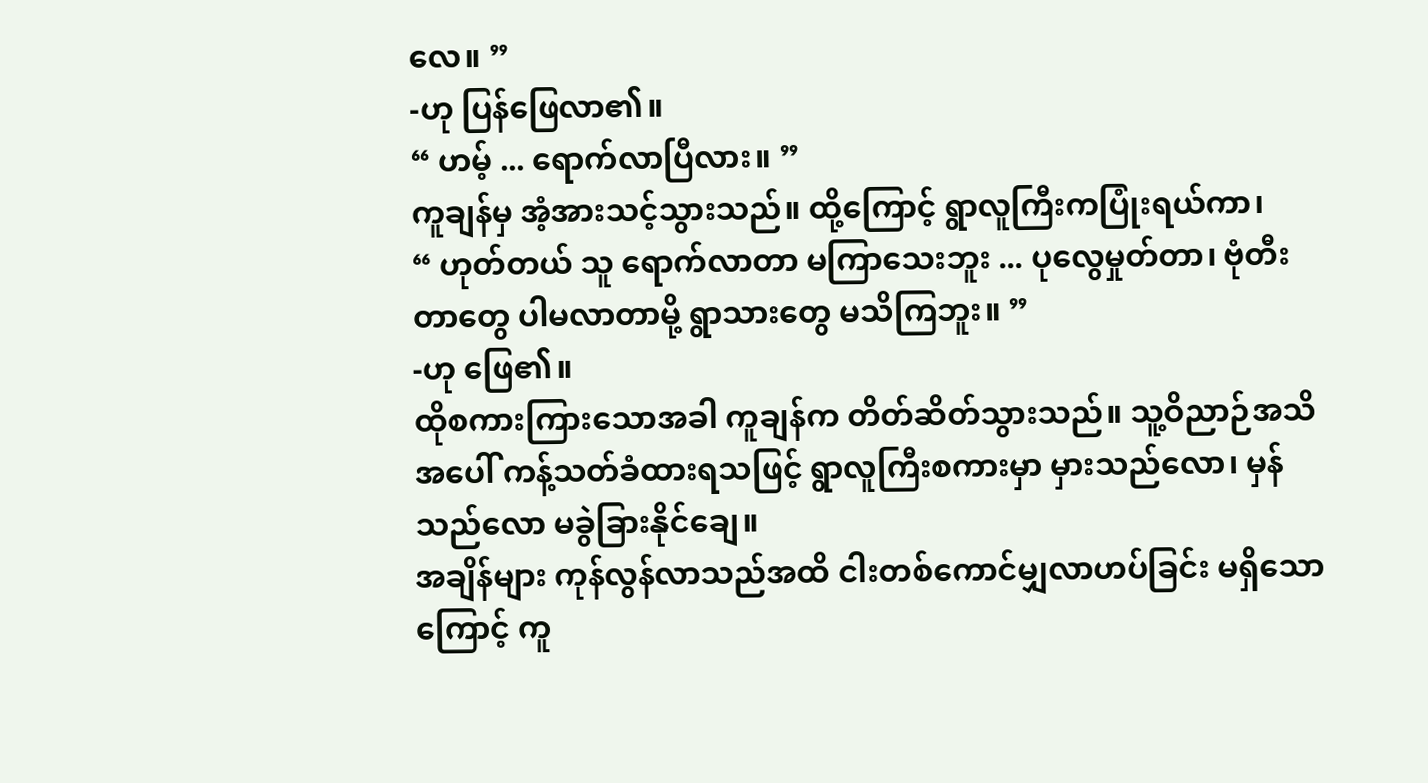လေ။ ”
-ဟု ပြန်ဖြေလာ၏။
“ ဟမ့် ... ရောက်လာပြီလား။ ”
ကူချန်မှ အံ့အားသင့်သွားသည်။ ထို့ကြောင့် ရွာလူကြီးကပြုံးရယ်ကာ၊
“ ဟုတ်တယ် သူ ရောက်လာတာ မကြာသေးဘူး ... ပုလွေမှုတ်တာ၊ ဗုံတီးတာတွေ ပါမလာတာမို့ ရွာသားတွေ မသိကြဘူး။ ”
-ဟု ဖြေ၏။
ထိုစကားကြားသောအခါ ကူချန်က တိတ်ဆိတ်သွားသည်။ သူ့ဝိညာဉ်အသိအပေါ် ကန့်သတ်ခံထားရသဖြင့် ရွာလူကြီးစကားမှာ မှားသည်လော၊ မှန်သည်လော မခွဲခြားနိုင်ချေ။
အချိန်များ ကုန်လွန်လာသည်အထိ ငါးတစ်ကောင်မျှလာဟပ်ခြင်း မရှိသောကြောင့် ကူ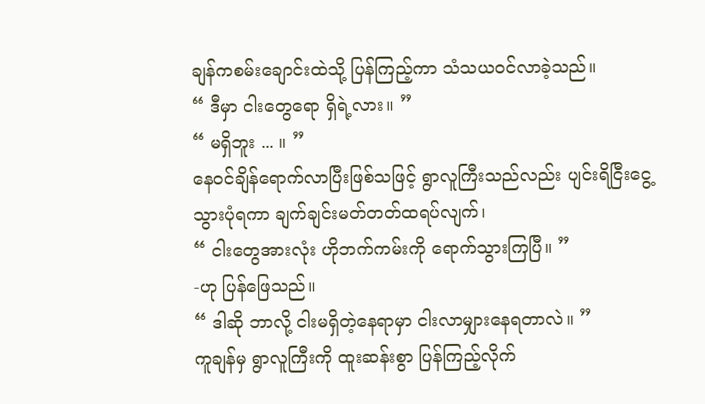ချန်ကစမ်းချောင်းထဲသို့ ပြန်ကြည့်ကာ သံသယဝင်လာခဲ့သည်။
“ ဒီမှာ ငါးတွေရော ရှိရဲ့လား။ ”
“ မရှိဘူး ... ။ ”
နေဝင်ချိန်ရောက်လာပြီးဖြစ်သဖြင့် ရွာလူကြီးသည်လည်း ပျင်းရိငြီးငွေ့သွားပုံရကာ ချက်ချင်းမတ်တတ်ထရပ်လျက်၊
“ ငါးတွေအားလုံး ဟိုဘက်ကမ်းကို ရောက်သွားကြပြီ။ ”
-ဟု ပြန်ဖြေသည်။
“ ဒါဆို ဘာလို့ ငါးမရှိတဲ့နေရာမှာ ငါးလာမျှားနေရတာလဲ။ ”
ကူချန်မှ ရွာလူကြီးကို ထူးဆန်းစွာ ပြန်ကြည့်လိုက်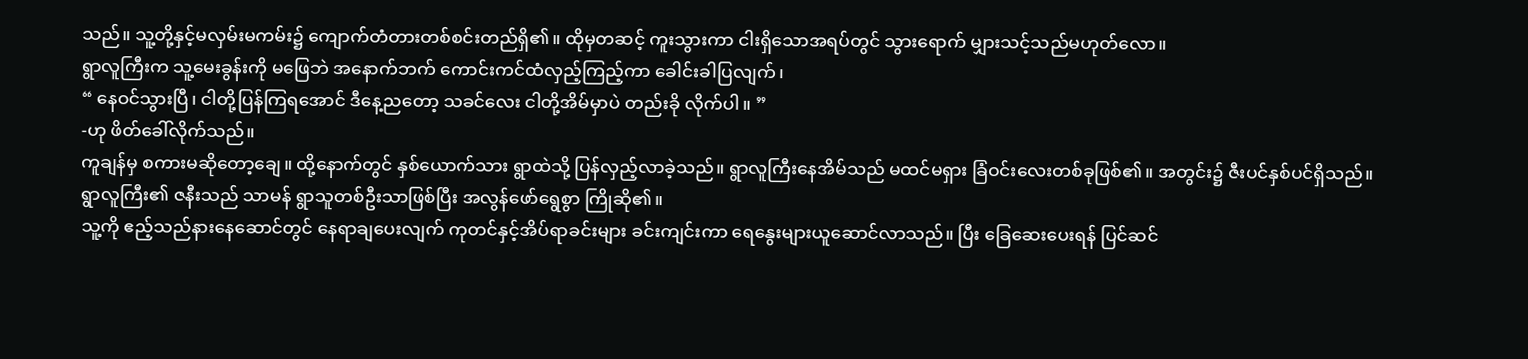သည်။ သူ့တို့နှင့်မလှမ်းမကမ်း၌ ကျောက်တံတားတစ်စင်းတည်ရှိ၏။ ထိုမှတဆင့် ကူးသွားကာ ငါးရှိသောအရပ်တွင် သွားရောက် မျှားသင့်သည်မဟုတ်လော။
ရွာလူကြီးက သူ့မေးခွန်းကို မဖြေဘဲ အနောက်ဘက် ကောင်းကင်ထံလှည့်ကြည့်ကာ ခေါင်းခါပြလျက်၊
“ နေဝင်သွားပြီ၊ ငါတို့ပြန်ကြရအောင် ဒီနေ့ညတော့ သခင်လေး ငါတို့အိမ်မှာပဲ တည်းခို လိုက်ပါ။ ”
-ဟု ဖိတ်ခေါ်လိုက်သည်။
ကူချန်မှ စကားမဆိုတော့ချေ။ ထို့နောက်တွင် နှစ်ယောက်သား ရွာထဲသို့ ပြန်လှည့်လာခဲ့သည်။ ရွာလူကြီးနေအိမ်သည် မထင်မရှား ခြံဝင်းလေးတစ်ခုဖြစ်၏။ အတွင်း၌ ဇီးပင်နှစ်ပင်ရှိသည်။
ရွာလူကြီး၏ ဇနီးသည် သာမန် ရွာသူတစ်ဦးသာဖြစ်ပြီး အလွန်ဖော်ရွေစွာ ကြိုဆို၏။
သူ့ကို ဧည့်သည်နားနေဆောင်တွင် နေရာချပေးလျက် ကုတင်နှင့်အိပ်ရာခင်းများ ခင်းကျင်းကာ ရေနွေးများယူဆောင်လာသည်။ ပြီး ခြေဆေးပေးရန် ပြင်ဆင်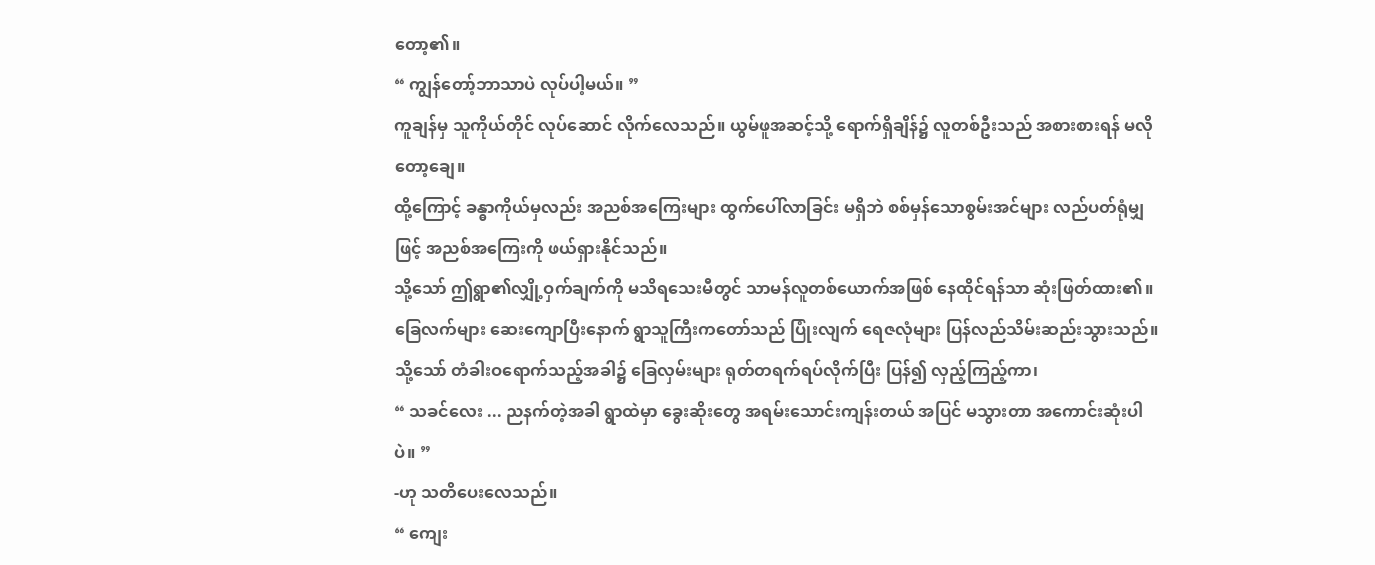တော့၏။
“ ကျွန်တော့်ဘာသာပဲ လုပ်ပါ့မယ်။ ”
ကူချန်မှ သူကိုယ်တိုင် လုပ်ဆောင် လိုက်လေသည်။ ယွမ်ဖူအဆင့်သို့ ရောက်ရှိချိန်၌ လူတစ်ဦးသည် အစားစားရန် မလိုတော့ချေ။
ထို့ကြောင့် ခန္ဓာကိုယ်မှလည်း အညစ်အကြေးများ ထွက်ပေါ်လာခြင်း မရှိဘဲ စစ်မှန်သောစွမ်းအင်များ လည်ပတ်ရုံမျှဖြင့် အညစ်အကြေးကို ဖယ်ရှားနိုင်သည်။
သို့သော် ဤရွာ၏လျှို့ဝှက်ချက်ကို မသိရသေးမီတွင် သာမန်လူတစ်ယောက်အဖြစ် နေထိုင်ရန်သာ ဆုံးဖြတ်ထား၏။
ခြေလက်များ ဆေးကျောပြီးနောက် ရွာသူကြီးကတော်သည် ပြုံးလျက် ရေဇလုံများ ပြန်လည်သိမ်းဆည်းသွားသည်။
သို့သော် တံခါးဝရောက်သည့်အခါ၌ ခြေလှမ်းများ ရုတ်တရက်ရပ်လိုက်ပြီး ပြန်၍ လှည့်ကြည့်ကာ၊
“ သခင်လေး ... ညနက်တဲ့အခါ ရွာထဲမှာ ခွေးဆိုးတွေ အရမ်းသောင်းကျန်းတယ် အပြင် မသွားတာ အကောင်းဆုံးပါပဲ။ ”
-ဟု သတိပေးလေသည်။
“ ကျေး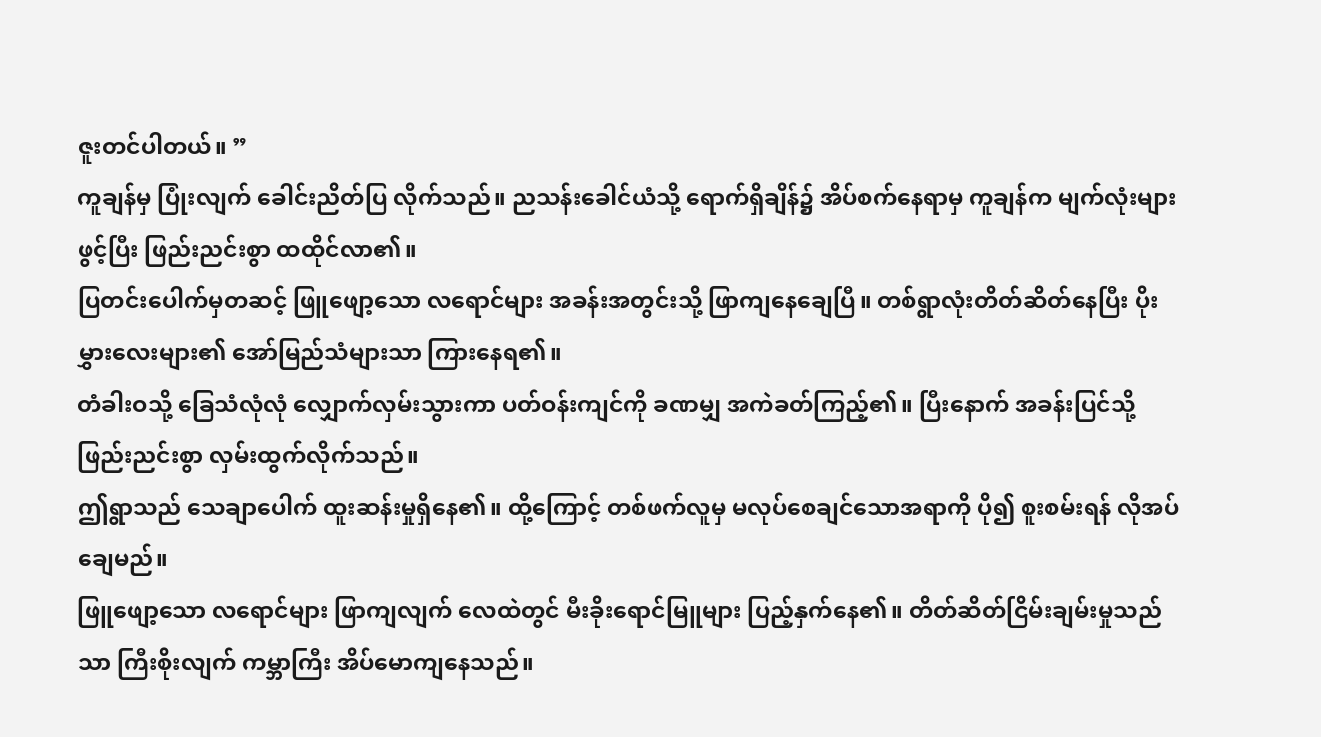ဇူးတင်ပါတယ်။ ”
ကူချန်မှ ပြုံးလျက် ခေါင်းညိတ်ပြ လိုက်သည်။ ညသန်းခေါင်ယံသို့ ရောက်ရှိချိန်၌ အိပ်စက်နေရာမှ ကူချန်က မျက်လုံးများဖွင့်ပြီး ဖြည်းညင်းစွာ ထထိုင်လာ၏။
ပြတင်းပေါက်မှတဆင့် ဖြူဖျော့သော လရောင်များ အခန်းအတွင်းသို့ ဖြာကျနေချေပြီ။ တစ်ရွာလုံးတိတ်ဆိတ်နေပြီး ပိုးမွှားလေးများ၏ အော်မြည်သံများသာ ကြားနေရ၏။
တံခါးဝသို့ ခြေသံလုံလုံ လျှောက်လှမ်းသွားကာ ပတ်ဝန်းကျင်ကို ခဏမျှ အကဲခတ်ကြည့်၏။ ပြီးနောက် အခန်းပြင်သို့ ဖြည်းညင်းစွာ လှမ်းထွက်လိုက်သည်။
ဤရွာသည် သေချာပေါက် ထူးဆန်းမှုရှိနေ၏။ ထို့ကြောင့် တစ်ဖက်လူမှ မလုပ်စေချင်သောအရာကို ပို၍ စူးစမ်းရန် လိုအပ်ချေမည်။
ဖြူဖျော့သော လရောင်များ ဖြာကျလျက် လေထဲတွင် မီးခိုးရောင်မြူများ ပြည့်နှက်နေ၏။ တိတ်ဆိတ်ငြိမ်းချမ်းမှုသည်သာ ကြီးစိုးလျက် ကမ္ဘာကြီး အိပ်မောကျနေသည်။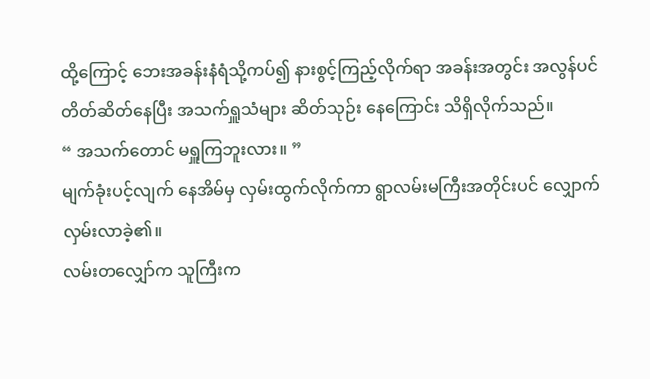ထို့ကြောင့် ဘေးအခန်းနံရံသို့ကပ်၍ နားစွင့်ကြည့်လိုက်ရာ အခန်းအတွင်း အလွန်ပင် တိတ်ဆိတ်နေပြီး အသက်ရှူသံများ ဆိတ်သုဉ်း နေကြောင်း သိရှိလိုက်သည်။
“ အသက်တောင် မရှူကြဘူးလား။ ”
မျက်ခုံးပင့်လျက် နေအိမ်မှ လှမ်းထွက်လိုက်ကာ ရွာလမ်းမကြီးအတိုင်းပင် လျှောက်လှမ်းလာခဲ့၏။
လမ်းတလျှော်က သူကြီးက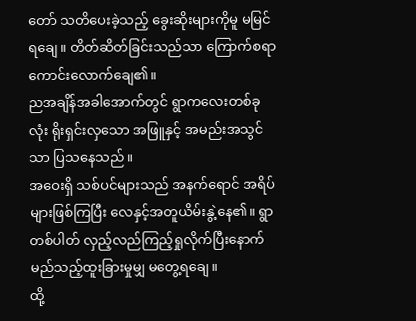တော် သတိပေးခဲ့သည့် ခွေးဆိုးများကိုမူ မမြင်ရချေ။ တိတ်ဆိတ်ခြင်းသည်သာ ကြောက်စရာ ကောင်းလောက်ချေ၏။
ညအချိန်အခါအောက်တွင် ရွာကလေးတစ်ခုလုံး ရိုးရှင်းလှသော အဖြူနှင့် အမည်းအသွင်သာ ပြသနေသည်။
အဝေးရှိ သစ်ပင်များသည် အနက်ရောင် အရိပ်များဖြစ်ကြပြီး လေနှင့်အတူယိမ်းနွဲ့နေ၏။ ရွာတစ်ပါတ် လှည့်လည်ကြည့်ရှုလိုက်ပြီးနောက် မည်သည့်ထူးခြားမှုမျှ မတွေ့ရချေ။
ထို့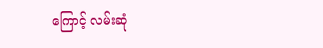ကြောင့် လမ်းဆုံ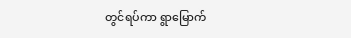တွင်ရပ်ကာ ရွာမြောက်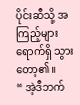ပိုင်းဆီသို့ အကြည့်များ ရောက်ရှိ သွားတော့၏။
“ အဲ့ဒီဘက်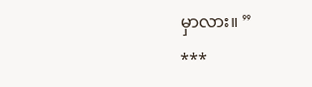မှာလား။ ”
***